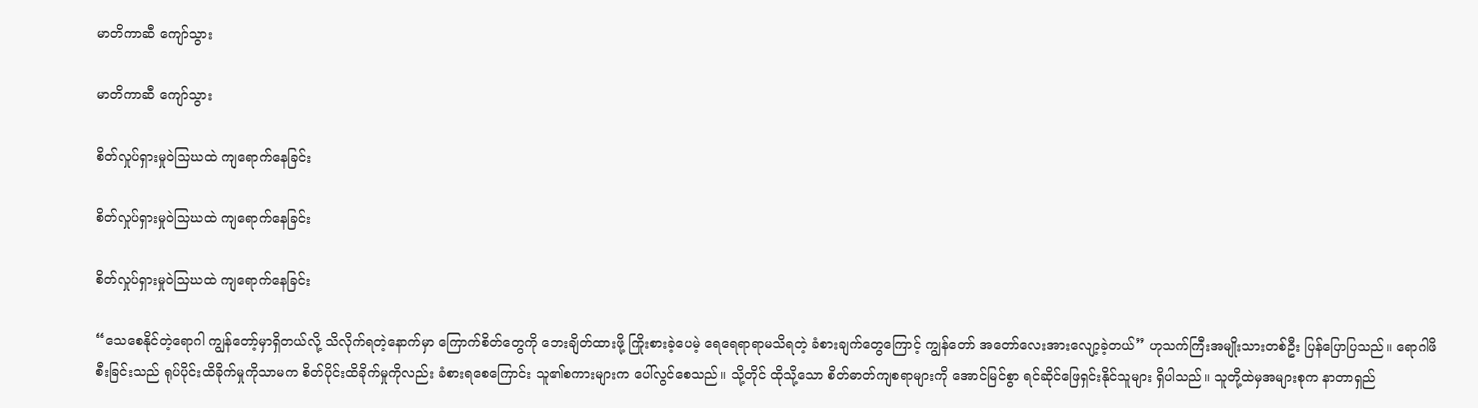မာတိကာဆီ ကျော်သွား

မာတိကာဆီ ကျော်သွား

စိတ်လှုပ်ရှားမှုဝဲသြဃထဲ ကျရောက်နေခြင်း

စိတ်လှုပ်ရှားမှုဝဲသြဃထဲ ကျရောက်နေခြင်း

စိတ်လှုပ်ရှားမှုဝဲသြဃထဲ ကျရောက်နေခြင်း

“သေစေနိုင်တဲ့ရောဂါ ကျွန်တော့်မှာရှိတယ်လို့ သိလိုက်ရတဲ့နောက်မှာ ကြောက်စိတ်တွေကို ဘေးချိတ်ထားဖို့ ကြိုးစားခဲ့ပေမဲ့ ရေရေရာရာမသိရတဲ့ ခံစားချက်တွေကြောင့် ကျွန်တော် အတော်လေးအားလျော့ခဲ့တယ်” ဟုသက်ကြီးအမျိုးသားတစ်ဦး ပြန်ပြောပြသည်။ ရောဂါဖိစီးခြင်းသည် ရုပ်ပိုင်းထိခိုက်မှုကိုသာမက စိတ်ပိုင်းထိခိုက်မှုကိုလည်း ခံစားရစေကြောင်း သူ၏စကားများက ပေါ်လွင်စေသည်။ သို့တိုင် ထိုသို့သော စိတ်ဓာတ်ကျစရာများကို အောင်မြင်စွာ ရင်ဆိုင်ဖြေရှင်းနိုင်သူများ ရှိပါသည်။ သူတို့ထဲမှအများစုက နာတာရှည်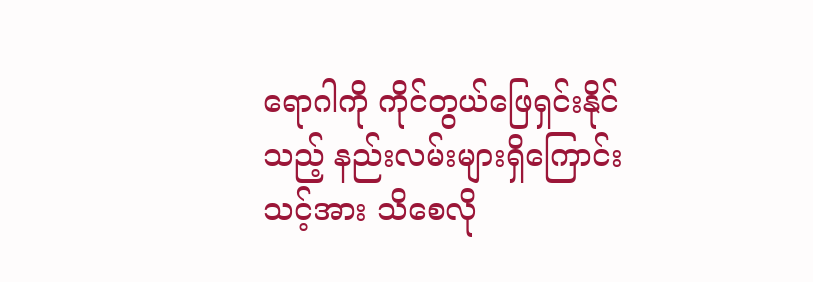ရောဂါကို ကိုင်တွယ်ဖြေရှင်းနိုင်သည့် နည်းလမ်းများရှိကြောင်း သင့်အား သိစေလို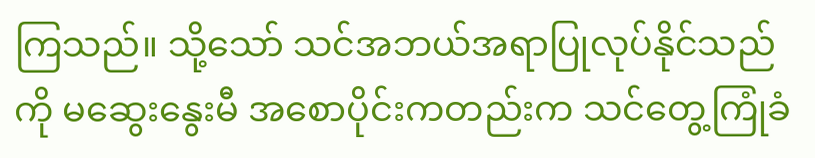ကြသည်။ သို့သော် သင်အဘယ်အရာပြုလုပ်နိုင်သည်ကို မဆွေးနွေးမီ အစောပိုင်းကတည်းက သင်တွေ့ကြုံခံ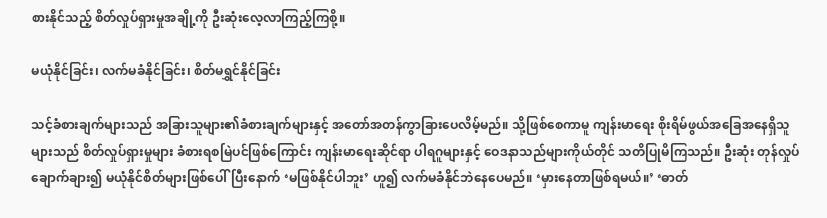စားနိုင်သည့် စိတ်လှုပ်ရှားမှုအချို့ကို ဦးဆုံးလေ့လာကြည့်ကြစို့။

မယုံနိုင်ခြင်း၊ လက်မခံနိုင်ခြင်း၊ စိတ်မရွှင်နိုင်ခြင်း

သင့်ခံစားချက်များသည် အခြားသူများ၏ခံစားချက်များနှင့် အတော်အတန်ကွာခြားပေလိမ့်မည်။ သို့ဖြစ်စေကာမူ ကျန်းမာရေး စိုးရိမ်ဖွယ်အခြေအနေရှိသူများသည် စိတ်လှုပ်ရှားမှုများ ခံစားရစမြဲပင်ဖြစ်ကြောင်း ကျန်းမာရေးဆိုင်ရာ ပါရဂူများနှင့် ဝေဒနာသည်များကိုယ်တိုင် သတိပြုမိကြသည်။ ဦးဆုံး တုန်လှုပ်ချောက်ချား၍ မယုံနိုင်စိတ်များဖြစ်ပေါ်ပြီးနောက် ‘မဖြစ်နိုင်ပါဘူး’ ဟူ၍ လက်မခံနိုင်ဘဲနေပေမည်။ ‘မှားနေတာဖြစ်ရမယ်။’ ‘ဓာတ်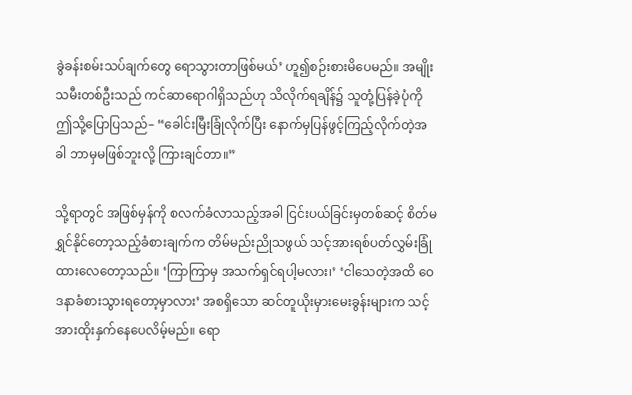ခွဲခန်းစမ်းသပ်ချက်တွေ ရောသွားတာဖြစ်မယ်’ ဟူ၍စဉ်းစားမိပေမည်။ အမျိုးသမီးတစ်ဦးသည် ကင်ဆာရောဂါရှိသည်ဟု သိလိုက်ရချိန်၌ သူတုံ့ပြန်ခဲ့ပုံကို ဤသို့ပြောပြသည်– “ခေါင်းမြီးခြုံလိုက်ပြီး နောက်မှပြန်ဖွင့်ကြည့်လိုက်တဲ့အခါ ဘာမှမဖြစ်ဘူးလို့ ကြားချင်တာ။”

သို့ရာတွင် အဖြစ်မှန်ကို စလက်ခံလာသည့်အခါ ငြင်းပယ်ခြင်းမှတစ်ဆင့် စိတ်မရွှင်နိုင်တော့သည့်ခံစားချက်က တိမ်မည်းညိုသဖွယ် သင့်အားရစ်ပတ်လွှမ်းခြုံထားလေတော့သည်။ ‘ကြာကြာမှ အသက်ရှင်ရပါ့မလား၊’ ‘ငါသေတဲ့အထိ ဝေဒနာခံစားသွားရတော့မှာလား’ အစရှိသော ဆင်တူယိုးမှားမေးခွန်းများက သင့်အားထိုးနှက်နေပေလိမ့်မည်။ ရော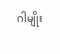ဂါမျိုး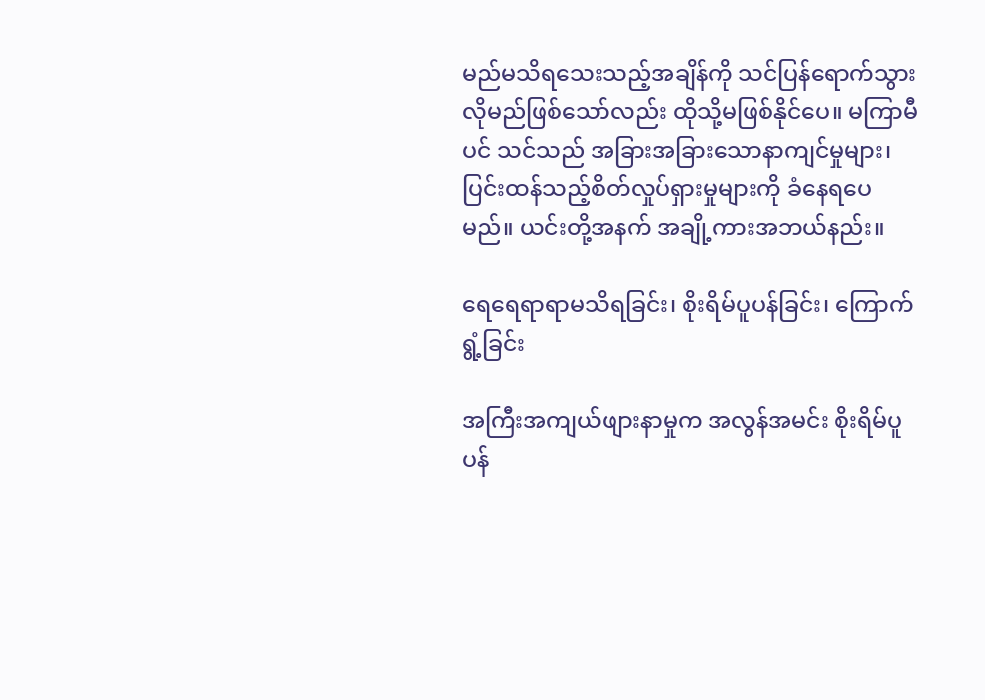မည်မသိရသေးသည့်အချိန်ကို သင်ပြန်ရောက်သွားလိုမည်ဖြစ်သော်လည်း ထိုသို့မဖြစ်နိုင်ပေ။ မကြာမီပင် သင်သည် အခြားအခြားသောနာကျင်မှုများ၊ ပြင်းထန်သည့်စိတ်လှုပ်ရှားမှုများကို ခံနေရပေမည်။ ယင်းတို့အနက် အချို့ကားအဘယ်နည်း။

ရေရေရာရာမသိရခြင်း၊ စိုးရိမ်ပူပန်ခြင်း၊ ကြောက်ရွံ့ခြင်း

အကြီးအကျယ်ဖျားနာမှုက အလွန်အမင်း စိုးရိမ်ပူပန်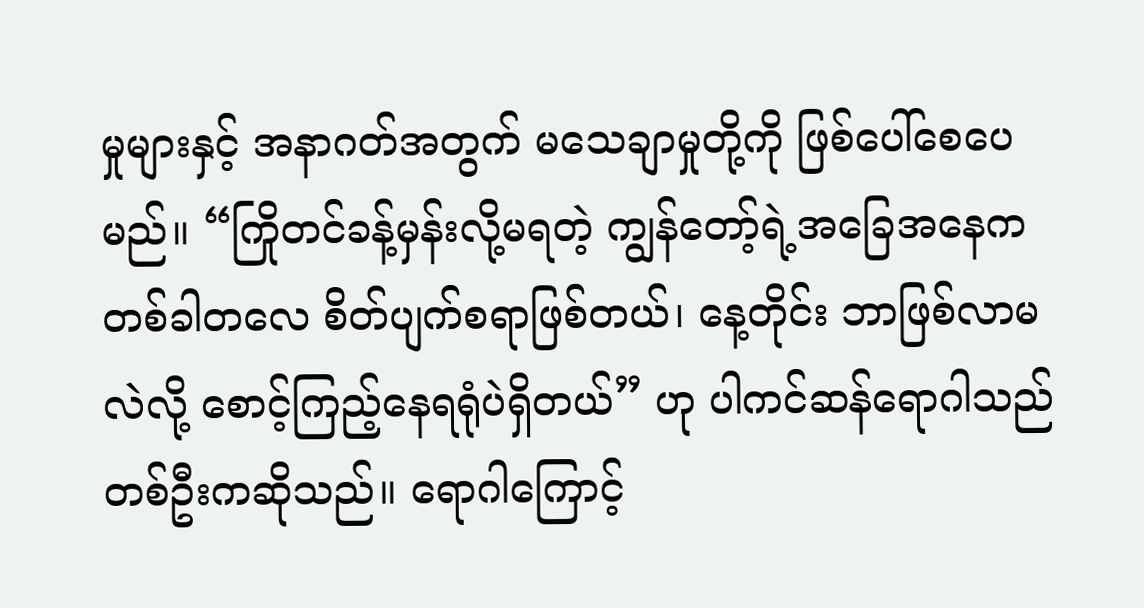မှုများနှင့် အနာဂတ်အတွက် မသေချာမှုတို့ကို ဖြစ်ပေါ်စေပေမည်။ “ကြိုတင်ခန့်မှန်းလို့မရတဲ့ ကျွန်တော့်ရဲ့အခြေအနေက တစ်ခါတလေ စိတ်ပျက်စရာဖြစ်တယ်၊ နေ့တိုင်း ဘာဖြစ်လာမလဲလို့ စောင့်ကြည့်နေရရုံပဲရှိတယ်” ဟု ပါကင်ဆန်ရောဂါသည်တစ်ဦးကဆိုသည်။ ရောဂါကြောင့်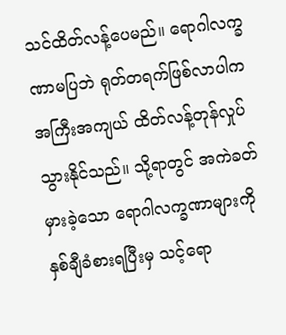သင်ထိတ်လန့်ပေမည်။ ရောဂါလက္ခဏာမပြဘဲ ရုတ်တရက်ဖြစ်လာပါက အကြီးအကျယ် ထိတ်လန့်တုန်လှုပ်သွားနိုင်သည်။ သို့ရာတွင် အကဲခတ်မှားခဲ့သော ရောဂါလက္ခဏာများကို နှစ်ချီခံစားရပြီးမှ သင့်ရော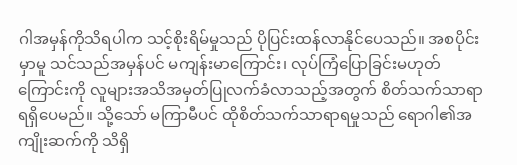ဂါအမှန်ကိုသိရပါက သင့်စိုးရိမ်မှုသည် ပိုပြင်းထန်လာနိုင်ပေသည်။ အစပိုင်းမှာမူ သင်သည်အမှန်ပင် မကျန်းမာကြောင်း၊ လုပ်ကြံပြောခြင်းမဟုတ်ကြောင်းကို လူများအသိအမှတ်ပြုလက်ခံလာသည့်အတွက် စိတ်သက်သာရာရရှိပေမည်။ သို့သော် မကြာမီပင် ထိုစိတ်သက်သာရာရမှုသည် ရောဂါ၏အကျိုးဆက်ကို သိရှိ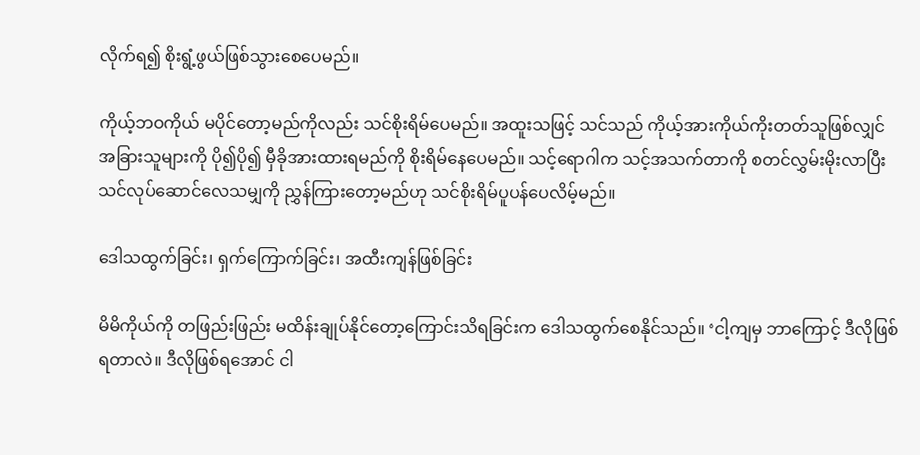လိုက်ရ၍ စိုးရွံ့ဖွယ်ဖြစ်သွားစေပေမည်။

ကိုယ့်ဘဝကိုယ် မပိုင်တော့မည်ကိုလည်း သင်စိုးရိမ်ပေမည်။ အထူးသဖြင့် သင်သည် ကိုယ့်အားကိုယ်ကိုးတတ်သူဖြစ်လျှင် အခြားသူများကို ပို၍ပို၍ မှီခိုအားထားရမည်ကို စိုးရိမ်နေပေမည်။ သင့်ရောဂါက သင့်အသက်တာကို စတင်လွှမ်းမိုးလာပြီး သင်လုပ်ဆောင်လေသမျှကို ညွှန်ကြားတော့မည်ဟု သင်စိုးရိမ်ပူပန်ပေလိမ့်မည်။

ဒေါသထွက်ခြင်း၊ ရှက်ကြောက်ခြင်း၊ အထီးကျန်ဖြစ်ခြင်း

မိမိကိုယ်ကို တဖြည်းဖြည်း မထိန်းချုပ်နိုင်တော့ကြောင်းသိရခြင်းက ဒေါသထွက်စေနိုင်သည်။ ‘ငါ့ကျမှ ဘာကြောင့် ဒီလိုဖြစ်ရတာလဲ။ ဒီလိုဖြစ်ရအောင် ငါ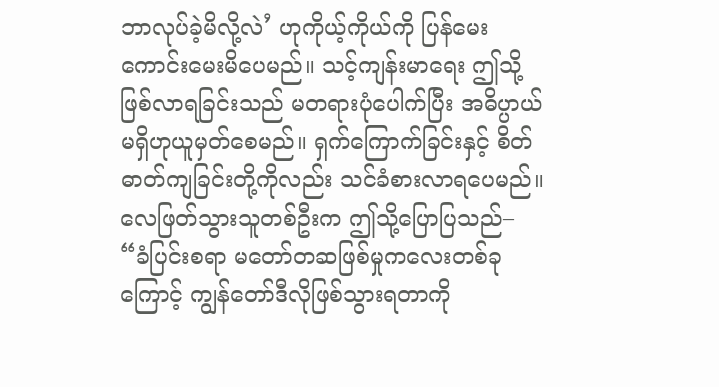ဘာလုပ်ခဲ့မိလို့လဲ’ ဟုကိုယ့်ကိုယ်ကို ပြန်မေးကောင်းမေးမိပေမည်။ သင့်ကျန်းမာရေး ဤသို့ဖြစ်လာရခြင်းသည် မတရားပုံပေါက်ပြီး အဓိပ္ပာယ်မရှိဟုယူမှတ်စေမည်။ ရှက်ကြောက်ခြင်းနှင့် စိတ်ဓာတ်ကျခြင်းတို့ကိုလည်း သင်ခံစားလာရပေမည်။ လေဖြတ်သွားသူတစ်ဦးက ဤသို့ပြောပြသည်– “ခံပြင်းစရာ မတော်တဆဖြစ်မှုကလေးတစ်ခုကြောင့် ကျွန်တော်ဒီလိုဖြစ်သွားရတာကို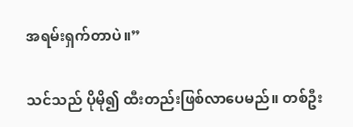အရမ်းရှက်တာပဲ။”

သင်သည် ပိုမို၍ ထီးတည်းဖြစ်လာပေမည်။ တစ်ဦး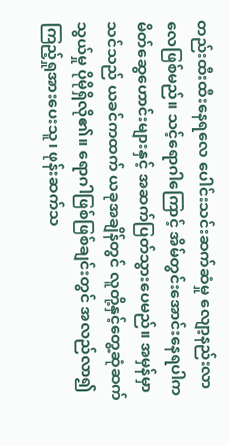တည်းထီးထီးနေရလေ ပေါင်းသင်းဆက်ဆံမှု လျော့နည်းလာလေဖြစ်မည်။ သင့်ရောဂါကြောင့် အိမ်တွင်းအောင်းနေရပါက မိတ်ဆွေဟောင်းများနှင့် အဆက်ပြတ်သွားပေမည်။ အမှန်မှာ သင်သည် ယခင်ကထက် ယခုအချိန်တွင် လူတို့နှင့်တွေ့ဆုံဆက်သွယ်မှု ပိုမိုရှိလို၏။ ရောဂါဖြစ်ဖြစ်ချင်းတွင် အလည်လာ၍ ကြည့်ရှုအားပေးသူ၊ ဖုန်းဆက်သ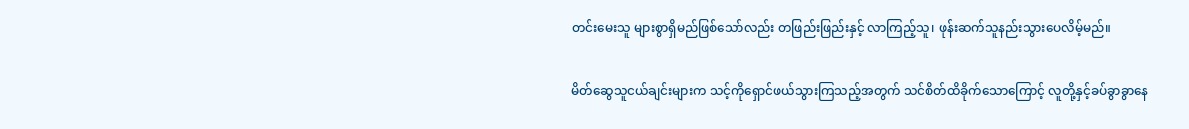တင်းမေးသူ များစွာရှိမည်ဖြစ်သော်လည်း တဖြည်းဖြည်းနှင့် လာကြည့်သူ၊ ဖုန်းဆက်သူနည်းသွားပေလိမ့်မည်။

မိတ်ဆွေသူငယ်ချင်းများက သင့်ကိုရှောင်ဖယ်သွားကြသည့်အတွက် သင်စိတ်ထိခိုက်သောကြောင့် လူတို့နှင့်ခပ်ခွာခွာနေ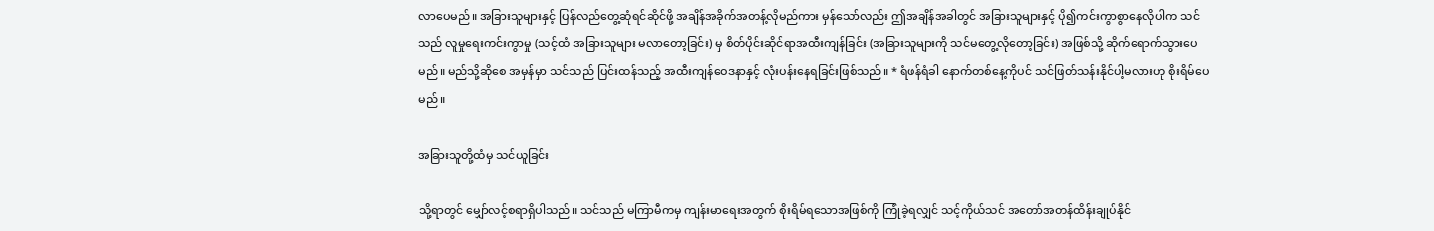လာပေမည်။ အခြားသူများနှင့် ပြန်လည်တွေ့ဆုံရင်ဆိုင်ဖို့ အချိန်အခိုက်အတန့်လိုမည်ကား မှန်သော်လည်း ဤအချိန်အခါတွင် အခြားသူများနှင့် ပို၍ကင်းကွာစွာနေလိုပါက သင်သည် လူမှုရေးကင်းကွာမှု (သင့်ထံ အခြားသူများ မလာတော့ခြင်း) မှ စိတ်ပိုင်းဆိုင်ရာအထီးကျန်ခြင်း (အခြားသူများကို သင်မတွေ့လိုတော့ခြင်း) အဖြစ်သို့ ဆိုက်ရောက်သွားပေမည်။ မည်သို့ဆိုစေ အမှန်မှာ သင်သည် ပြင်းထန်သည့် အထီးကျန်ဝေဒနာနှင့် လုံးပန်းနေရခြင်းဖြစ်သည်။ * ရံဖန်ရံခါ နောက်တစ်နေ့ကိုပင် သင်ဖြတ်သန်းနိုင်ပါ့မလားဟု စိုးရိမ်ပေမည်။

အခြားသူတို့ထံမှ သင်ယူခြင်း

သို့ရာတွင် မျှော်လင့်စရာရှိပါသည်။ သင်သည် မကြာမီကမှ ကျန်းမာရေးအတွက် စိုးရိမ်ရသောအဖြစ်ကို ကြုံခဲ့ရလျှင် သင့်ကိုယ်သင် အတော်အတန်ထိန်းချုပ်နိုင်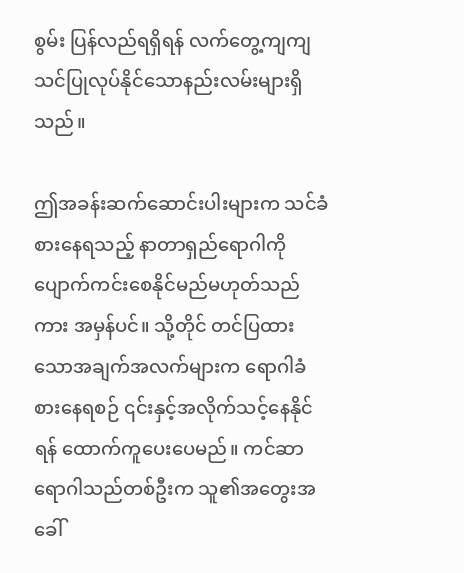စွမ်း ပြန်လည်ရရှိရန် လက်တွေ့ကျကျ သင်ပြုလုပ်နိုင်သောနည်းလမ်းများရှိသည်။

ဤအခန်းဆက်ဆောင်းပါးများက သင်ခံစားနေရသည့် နာတာရှည်ရောဂါကို ပျောက်ကင်းစေနိုင်မည်မဟုတ်သည်ကား အမှန်ပင်။ သို့တိုင် တင်ပြထားသောအချက်အလက်များက ရောဂါခံစားနေရစဉ် ၎င်းနှင့်အလိုက်သင့်နေနိုင်ရန် ထောက်ကူပေးပေမည်။ ကင်ဆာရောဂါသည်တစ်ဦးက သူ၏အတွေးအခေါ်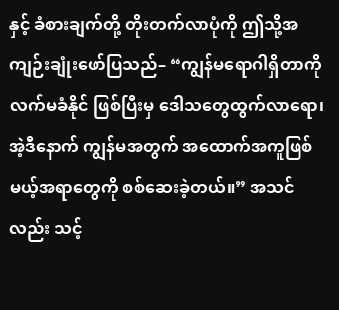နှင့် ခံစားချက်တို့ တိုးတက်လာပုံကို ဤသို့အကျဉ်းချုံးဖော်ပြသည်– “ကျွန်မရောဂါရှိတာကို လက်မခံနိုင် ဖြစ်ပြီးမှ ဒေါသတွေထွက်လာရော၊ အဲ့ဒီနောက် ကျွန်မအတွက် အထောက်အကူဖြစ်မယ့်အရာတွေကို စစ်ဆေးခဲ့တယ်။” အသင်လည်း သင့်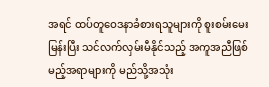အရင် ထပ်တူဝေဒနာခံစားရသူများကို စူးစမ်းမေးမြန်းပြီး သင်လက်လှမ်းမီနိုင်သည့် အကူအညီဖြစ်မည့်အရာများကို မည်သို့အသုံး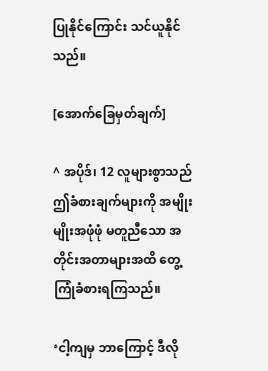ပြုနိုင်ကြောင်း သင်ယူနိုင်သည်။

[အောက်ခြေမှတ်ချက်]

^ အပိုဒ်၊ 12 လူများစွာသည် ဤခံစားချက်များကို အမျိုးမျိုးအဖုံဖုံ မတူညီသော အတိုင်းအတာများအထိ တွေ့ကြုံခံစားရကြသည်။

‘ငါ့ကျမှ ဘာကြောင့် ဒီလို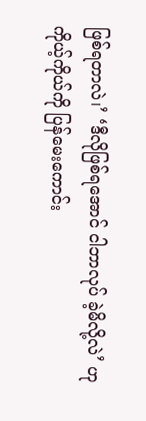ဖြစ်ရတာလဲ၊’ ‘ဒီလိုဖြစ်ရအောင် ငါဘာလုပ် ခဲ့မိလို့လဲ’ ဟု ကိုယ့်ကိုယ်ကို ပြန်မေးကောင်း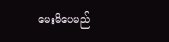မေးမိပေမည်